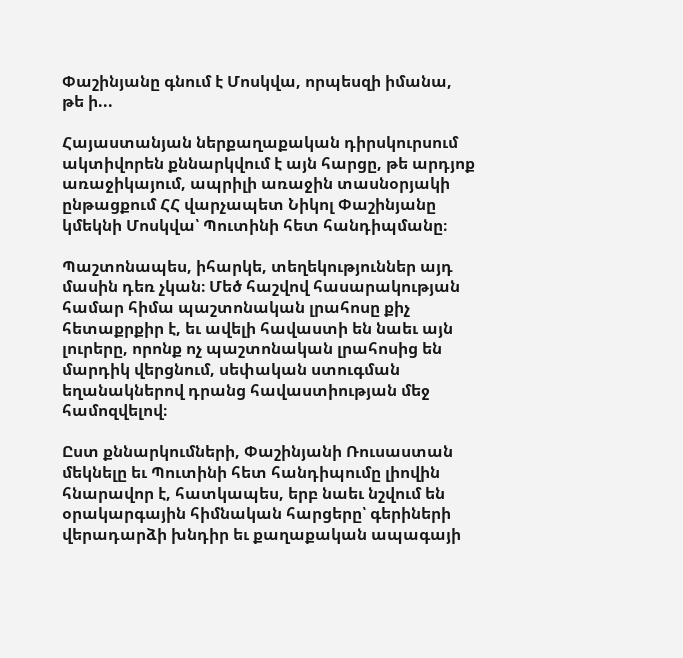Փաշինյանը գնում է Մոսկվա, որպեսզի իմանա, թե ի...

Հայաստանյան ներքաղաքական դիրսկուրսում ակտիվորեն քննարկվում է այն հարցը, թե արդյոք առաջիկայում, ապրիլի առաջին տասնօրյակի ընթացքում ՀՀ վարչապետ Նիկոլ Փաշինյանը կմեկնի Մոսկվա՝ Պուտինի հետ հանդիպմանը։

Պաշտոնապես, իհարկե, տեղեկություններ այդ մասին դեռ չկան։ Մեծ հաշվով հասարակության համար հիմա պաշտոնական լրահոսը քիչ հետաքրքիր է, եւ ավելի հավաստի են նաեւ այն լուրերը, որոնք ոչ պաշտոնական լրահոսից են մարդիկ վերցնում, սեփական ստուգման եղանակներով դրանց հավաստիության մեջ համոզվելով։

Ըստ քննարկումների, Փաշինյանի Ռուսաստան մեկնելը եւ Պուտինի հետ հանդիպումը լիովին հնարավոր է, հատկապես, երբ նաեւ նշվում են օրակարգային հիմնական հարցերը՝ գերիների վերադարձի խնդիր եւ քաղաքական ապագայի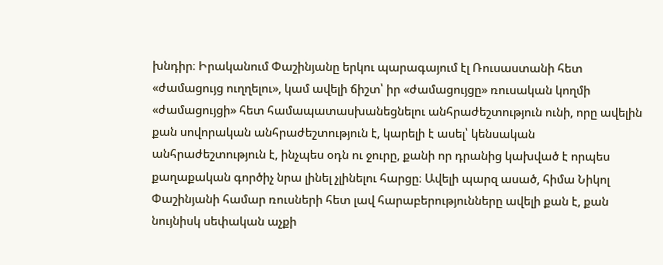խնդիր։ Իրականում Փաշինյանը երկու պարագայում էլ Ռուսաստանի հետ «ժամացույց ուղղելու», կամ ավելի ճիշտ՝ իր «ժամացույցը» ռուսական կողմի «ժամացույցի» հետ համապատասխանեցնելու անհրաժեշտություն ունի, որը ավելին քան սովորական անհրաժեշտություն է, կարելի է ասել՝ կենսական անհրաժեշտություն է, ինչպես օդն ու ջուրը, քանի որ դրանից կախված է որպես քաղաքական գործիչ նրա լինել չլինելու հարցը։ Ավելի պարզ ասած, հիմա Նիկոլ Փաշինյանի համար ռուսների հետ լավ հարաբերությունները ավելի քան է, քան նույնիսկ սեփական աչքի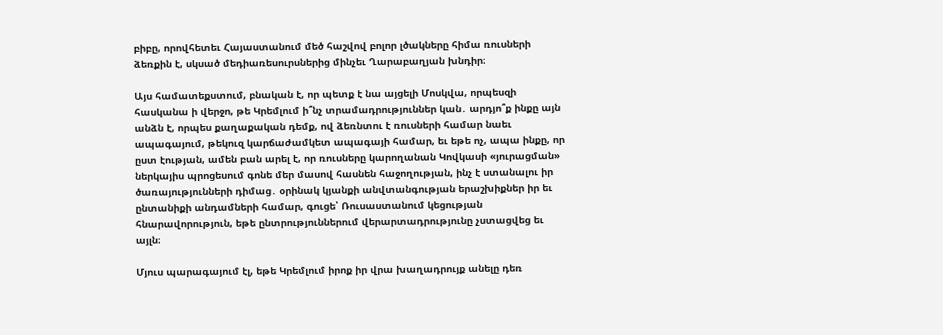բիբը, որովհետեւ Հայաստանում մեծ հաշվով բոլոր լծակները հիմա ռուսների ձեռքին է, սկսած մեդիառեսուրսներից մինչեւ Ղարաբաղյան խնդիր։

Այս համատեքստում, բնական է, որ պետք է նա այցելի Մոսկվա, որպեսզի հասկանա ի վերջո, թե Կրեմլում ի՞նչ տրամադրություններ կան․ արդյո՞ք ինքը այն անձն է, որպես քաղաքական դեմք, ով ձեռնտու է ռուսների համար նաեւ ապագայում, թեկուզ կարճաժամկետ ապագայի համար, եւ եթե ոչ, ապա ինքը, որ ըստ էության, ամեն բան արել է, որ ռուսները կարողանան Կովկասի «յուրացման» ներկայիս պրոցեսում գոնե մեր մասով հասնեն հաջողության, ինչ է ստանալու իր ծառայությունների դիմաց․ օրինակ կյանքի անվտանգության երաշխիքներ իր եւ ընտանիքի անդամների համար, գուցե՝ Ռուսաստանում կեցության հնարավորություն, եթե ընտրություններում վերարտադրությունը չստացվեց եւ այլն։

Մյուս պարագայում էլ, եթե Կրեմլում իրոք իր վրա խաղադրույք անելը դեռ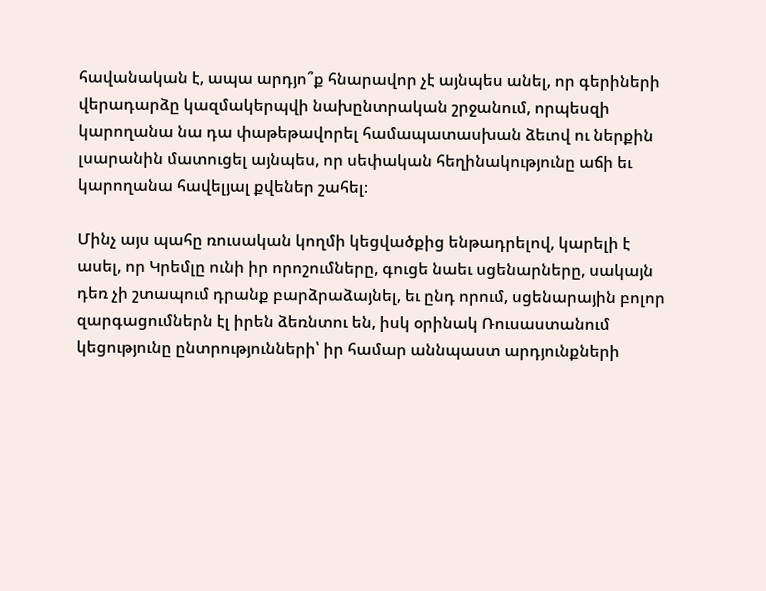հավանական է, ապա արդյո՞ք հնարավոր չէ այնպես անել, որ գերիների վերադարձը կազմակերպվի նախընտրական շրջանում, որպեսզի կարողանա նա դա փաթեթավորել համապատասխան ձեւով ու ներքին լսարանին մատուցել այնպես, որ սեփական հեղինակությունը աճի եւ կարողանա հավելյալ քվեներ շահել։

Մինչ այս պահը ռուսական կողմի կեցվածքից ենթադրելով, կարելի է ասել, որ Կրեմլը ունի իր որոշումները, գուցե նաեւ սցենարները, սակայն դեռ չի շտապում դրանք բարձրաձայնել, եւ ընդ որում, սցենարային բոլոր զարգացումներն էլ իրեն ձեռնտու են, իսկ օրինակ Ռուսաստանում կեցությունը ընտրությունների՝ իր համար աննպաստ արդյունքների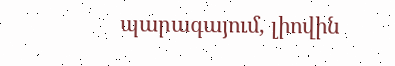պարագայում, լիովին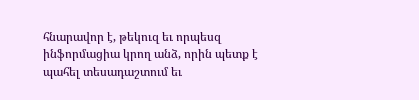հնարավոր է, թեկուզ եւ որպեսզ ինֆորմացիա կրող անձ, որին պետք է պահել տեսադաշտում եւ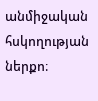անմիջական հսկողության ներքո։